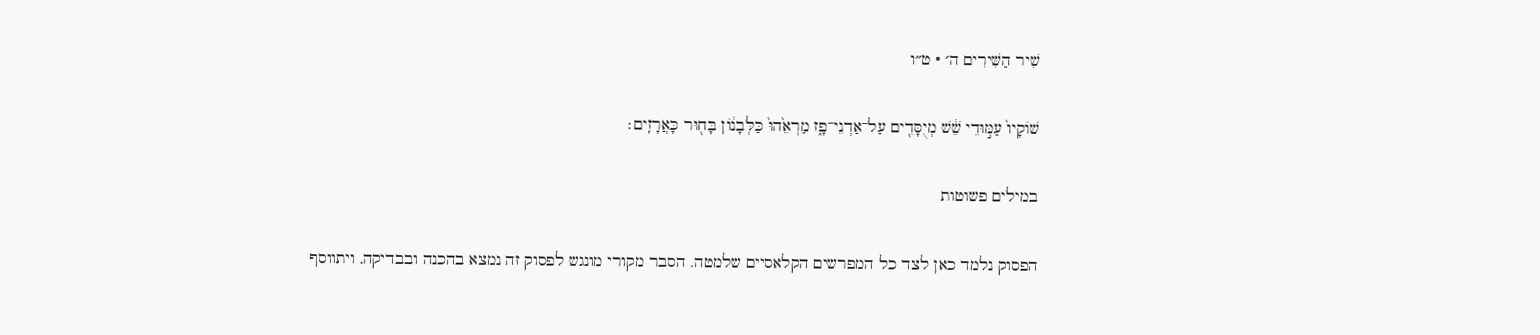שִׁיר הַשִּׁירִים ה׳ · ט״ו

שׁוֹקָיו֙ עַמּ֣וּדֵי שֵׁ֔שׁ מְיֻסָּדִ֖ים עַל־אַדְנֵי־פָ֑ז מַרְאֵ֙הוּ֙ כַּלְּבָנ֔וֹן בָּח֖וּר כָּאֲרָזִֽים׃

במילים פשוטות

הפסוק נלמד כאן לצד כל המפרשים הקלאסיים שלמטה. הסבר מקורי מונגש לפסוק זה נמצא בהכנה ובבדיקה, ויתווסף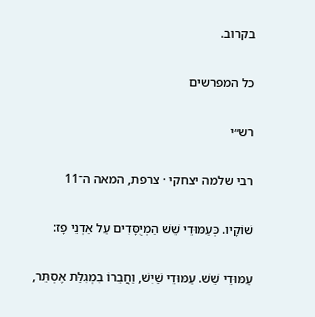בקרוב.

כל המפרשים

רש״י

רבי שלמה יצחקי · צרפת, המאה ה־11

שׁוֹקָיו. כְּעַמּוּדֵי שֵׁשׁ הַמְיֻסָּדִים עַל אַדְנֵי פָז:

עַמּוּדֵי שֵׁשׁ. עַמּוּדֵי שַׁיִשׁ, וַחֲבֵרוֹ בִמְגִלַּת אֶסְתֵּר,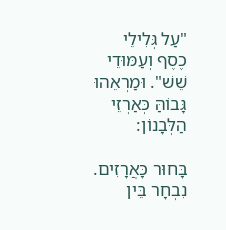"עַל גְּלִילֵי כֶסֶף וְעַמּוּדֵי שֵׁשׁ". וּמַרְאֵהוּ גָּבוֹהַּ כְּאַרְזֵי הַלְּבָנוֹן:

בָּחוּר כָּאֲרָזִים. נִבְחָר בֵּין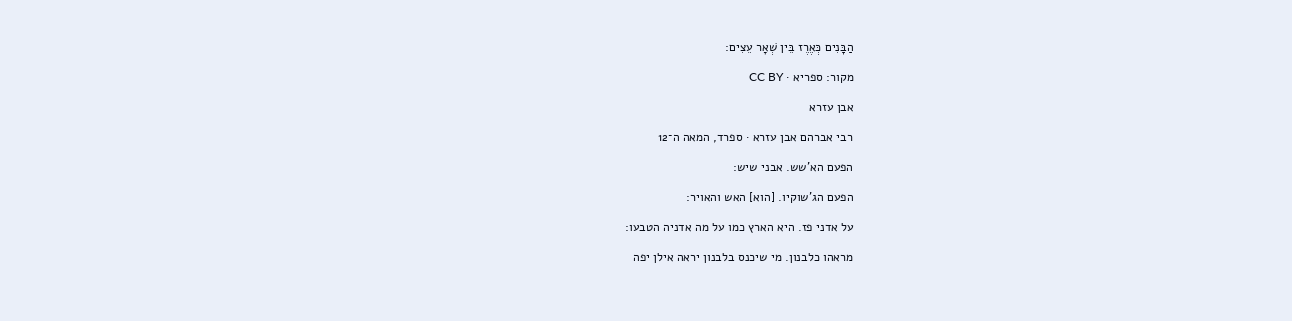הַבָּנִים כְּאֶרֶז בֵּין שְׁאָר עֵצִים:

מקור: ספריא · CC BY

אבן עזרא

רבי אברהם אבן עזרא · ספרד, המאה ה־12

הפעם הא'שש. אבני שיש:

הפעם הג'שוקיו. [הוא] האש והאויר:

על אדני פז. היא הארץ כמו על מה אדניה הטבעו:

מראהו כלבנון. מי שיכנס בלבנון יראה אילן יפה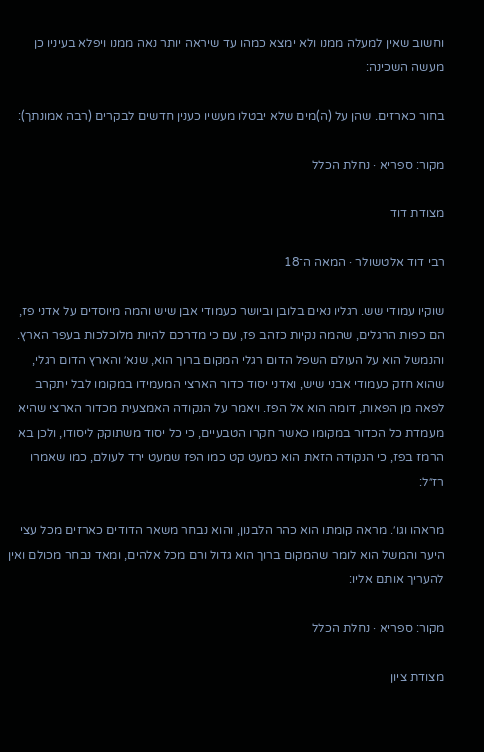וחשוב שאין למעלה ממנו ולא ימצא כמהו עד שיראה יותר נאה ממנו ויפלא בעיניו כן מעשה השכינה:

בחור כארזים. שהן על (ה)מים שלא יבטלו מעשיו כענין חדשים לבקרים (רבה אמונתך):

מקור: ספריא · נחלת הכלל

מצודת דוד

רבי דוד אלטשולר · המאה ה־18

שוקיו עמודי שש. רגליו נאים בלובן וביושר כעמודי אבן שיש והמה מיוסדים על אדני פז, הם כפות הרגלים, שהמה נקיות כזהב פז, עם כי מדרכם להיות מלוכלכות בעפר הארץ. והנמשל הוא על העולם השפל הדום רגלי המקום ברוך הוא, שנא׳ והארץ הדום רגלי, שהוא חזק כעמודי אבני שיש, ואדני יסוד כדור הארצי המעמידו במקומו לבל יתקרב לפאה מן הפאות, דומה הוא אל הפז. ויאמר על הנקודה האמצעית מכדור הארצי שהיא מעמדת כל הכדור במקומו כאשר חקרו הטבעיים, כי כל יסוד משתוקק ליסודו, ולכן בא הרמז בפז, כי הנקודה הזאת הוא כמעט קט כמו הפז שמעט ירד לעולם, כמו שאמרו רז״ל:

מראהו וגו׳. מראה קומתו הוא כהר הלבנון, והוא נבחר משאר הדודים כארזים מכל עצי היער והמשל הוא לומר שהמקום ברוך הוא גדול ורם מכל אלהים, ומאד נבחר מכולם ואין להעריך אותם אליו:

מקור: ספריא · נחלת הכלל

מצודת ציון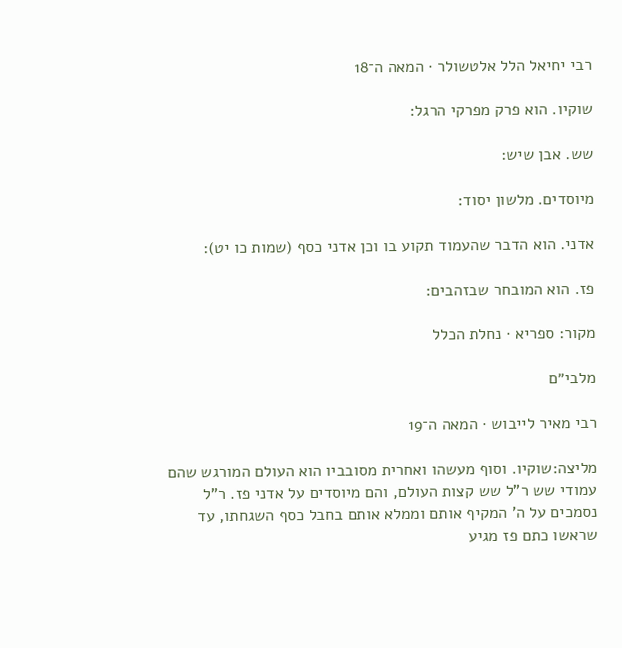רבי יחיאל הלל אלטשולר · המאה ה־18

שוקיו. הוא פרק מפרקי הרגל:

שש. אבן שיש:

מיוסדים. מלשון יסוד:

אדני. הוא הדבר שהעמוד תקוע בו וכן אדני כסף (שמות כו יט):

פז. הוא המובחר שבזהבים:

מקור: ספריא · נחלת הכלל

מלבי״ם

רבי מאיר לייבוש · המאה ה־19

מליצה:שוקיו. וסוף מעשהו ואחרית מסובביו הוא העולם המורגש שהם עמודי שש ר"ל שש קצות העולם, והם מיוסדים על אדני פז. ר"ל נסמכים על ה' המקיף אותם וממלא אותם בחבל כסף השגחתו, עד שראשו כתם פז מגיע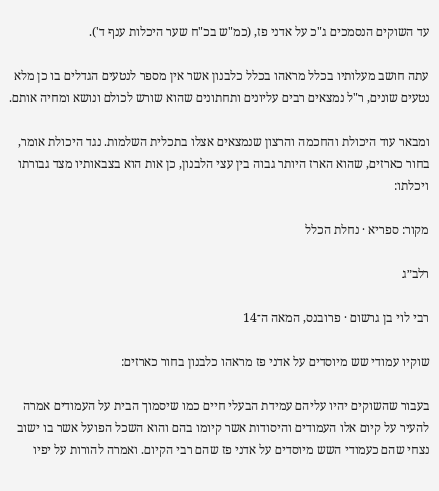עד השוקים הנסמכים ג"כ על אדני פז, (כמ"ש בכ"ח שער היכלות ענף ד').

עתה חושב מעלותיו בכלל מראהו בכלל כלבנון אשר אין מספר לנטעים הגדלים בו כן מלא נטעים שונים, ר"ל נמצאים רבים עליונים ותחתונים שהוא שורש לכולם ונושא ומחיה אותם.

ומבאר עוד היכולת והחכמה והרצון שנמצאים אצלו בתכלית השלמות. נגד היכולת אומר, בחור כארזים, שהוא הארז היותר גבוה בין עצי הלבנון, כן אות הוא בצבאותיו מצד גבורתו ויכלתו:

מקור: ספריא · נחלת הכלל

רלב״ג

רבי לוי בן גרשום · פרובנס, המאה ה־14

שוקיו עמודי שש מיוסדים על אדני פז מראהו כלבנון בחור כארזים:

בעבור שהשוקים יהיו עליהם עמידת הבעלי חיים כמו שיסמוך הבית על העמודים אמרה להעיר על קיום אלו העמודים והיסודות אשר קיומו בהם והוא השכל הפועל אשר בו ישוב נצחי שהם כעמודי השש מיוסדים על אדני פז שהם רבי הקיום. ואמרה להורות על יפיו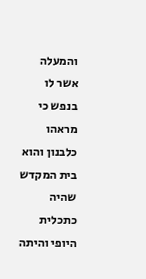והמעלה אשר לו בנפש כי מראהו כלבנון והוא בית המקדש שהיה כתכלית היופי והיתה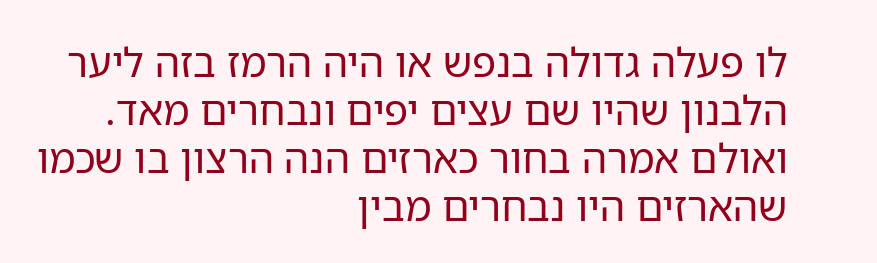לו פעלה גדולה בנפש או היה הרמז בזה ליער הלבנון שהיו שם עצים יפים ונבחרים מאד. ואולם אמרה בחור כארזים הנה הרצון בו שכמו שהארזים היו נבחרים מבין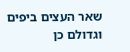שאר העצים ביפים וגדולם כן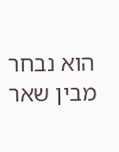הוא נבחר מבין שאר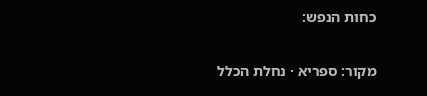כחות הנפש:

מקור: ספריא · נחלת הכלל